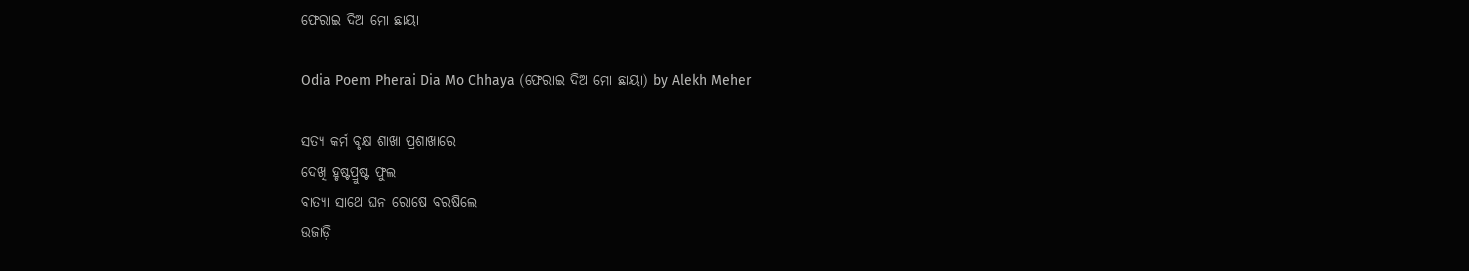ଫେରାଇ ଦିଅ ମୋ ଛାୟା

Odia Poem Pherai Dia Mo Chhaya (ଫେରାଇ ଦିଅ ମୋ ଛାୟା) by Alekh Meher

ସତ୍ୟ କର୍ମ ବୃକ୍ଷ ଶାଖା ପ୍ରଶାଖାରେ
ଦେଖି ହୃଷ୍ଟପ୍ରୁଷ୍ଟ ଫୁଲ
ବାତ୍ୟା ସାଥେ ଘନ ରୋଷେ ବରଷିଲେ
ଉଜାଡ଼ି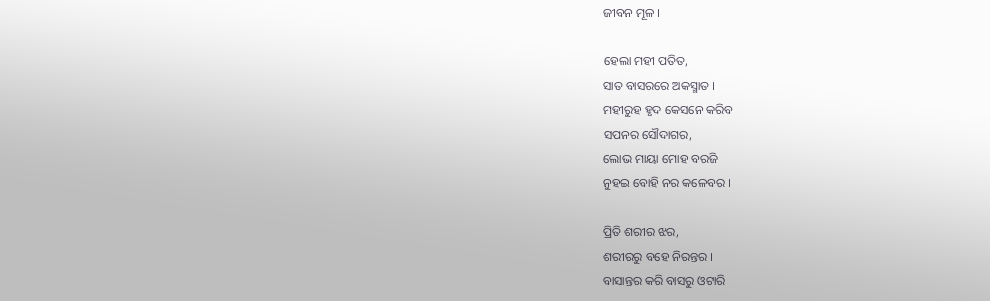ଜୀବନ ମୂଳ ।

ହେଲା ମହୀ ପତିତ,
ସାତ ବାସରରେ ଅକସ୍ମାତ ।
ମହୀରୁହ ହୃଦ କେସନେ କରିବ
ସପନର ସୌଦାଗର,
ଲୋଭ ମାୟା ମୋହ ବରଜି
ନୁହଇ ବୋହି ନର କଳେବର ।

ପ୍ରିତି ଶରୀର ଝର,
ଶରୀରରୁ ବହେ ନିରନ୍ତର ।
ବାସାନ୍ତର କରି ବାସରୁ ଓଟାରି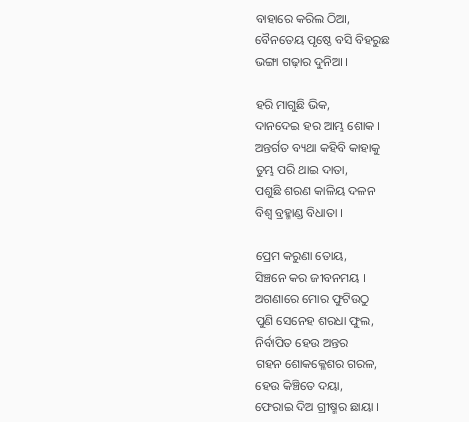ବାହାରେ କରିଲ ଠିଆ,
ବୈନତେୟ ପୃଷ୍ଠେ ବସି ବିହରୁଛ
ଭଙ୍ଗା ଗଢ଼ାର ଦୁନିଆ ।

ହରି ମାଗୁଛି ଭିକ,
ଦାନଦେଇ ହର ଆମ୍ଭ ଶୋକ ।
ଅନ୍ତର୍ଗତ ବ୍ୟଥା କହିବି କାହାକୁ
ତୁମ୍ଭ ପରି ଥାଇ ଦାତା,
ପଶୁଛି ଶରଣ କାଳିୟ ଦଳନ
ବିଶ୍ୱ ବ୍ରହ୍ମାଣ୍ଡ ବିଧାତା ।

ପ୍ରେମ କରୁଣା ତୋୟ,
ସିଞ୍ଚନେ କର ଜୀବନମୟ ।
ଅଗଣାରେ ମୋର ଫୁଟିଉଠୁ
ପୁଣି ସେନେହ ଶରଧା ଫୁଲ,
ନିର୍ବାପିତ ହେଉ ଅନ୍ତର
ଗହନ ଶୋକକ୍ଳେଶର ଗରଳ,
ହେଉ କିଞ୍ଚିତେ ଦୟା,
ଫେରାଇ ଦିଅ ଗ୍ରୀଷ୍ମର ଛାୟା ।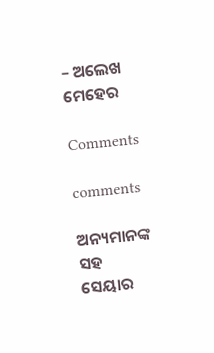– ଅଲେଖ ମେହେର

Comments

comments

ଅନ୍ୟମାନଙ୍କ ସହ ସେୟାର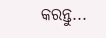କରନ୍ତୁ...